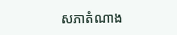សភាតំណាង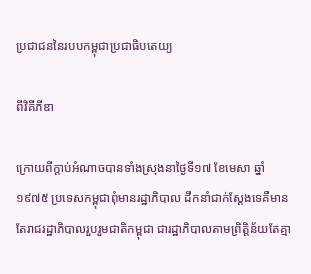ប្រជាជននៃរបបកម្ពុជាប្រជាធិបតេយ្យ

ពីវិគីភីឌា

ក្រោយពីក្ដាប់អំណាចបានទាំងស្រុងនាថ្ងៃទី១៧ ខែមេសា ឆ្នាំ១៩៧៥ ប្រទេសកម្ពុជាពុំមានរដ្ឋាភិបាល ដឹកនាំជាក់ស្ដែងទេគឺមានតែរាជរដ្ឋាភិបាលរួបរួមជាតិកម្ពុជា ជារដ្ឋាភិបាលតាមព្រិត្តិន័យតែគ្មា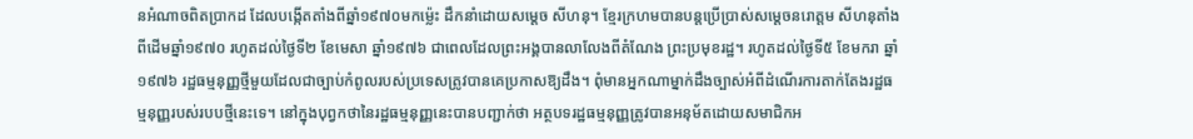នអំណាចពិតប្រាកដ ដែលបង្កើតតាំងពីឆ្នាំ១៩៧០មកម្ល៉េះ ដឹកនាំដោយសម្ដេច សីហនុ។ ខ្មែរក្រហមបានបន្តប្រើប្រាស់សម្ដេចនរោត្តម សីហនុតាំងពីដើមឆ្នាំ១៩៧០ រហូតដល់ថ្ងៃទី២ ខែមេសា ឆ្នាំ១៩៧៦ ជាពេលដែលព្រះអង្គបានលាលែងពីតំណែង ព្រះប្រមុខរដ្ឋ។ រហូតដល់ថ្ងៃទី៥ ខែមករា ឆ្នាំ១៩៧៦ រដ្ឋធម្មនុញ្ញថ្មីមួយដែលជាច្បាប់កំពូលរបស់ប្រទេសត្រូវបានគេប្រកាសឱ្យដឹង។ ពុំមានអ្នកណាម្នាក់ដឹងច្បាស់អំពីដំណើរការតាក់តែងរដ្ឋធម្មនុញ្ញរបស់របបថ្មីនេះទេ។ នៅក្នុងបុព្វកថានៃរដ្ឋធម្មនុញ្ញនេះបានបញ្ជាក់ថា អត្ថបទរដ្ឋធម្មនុញ្ញត្រូវបានអនុម័តដោយសមាជិកអ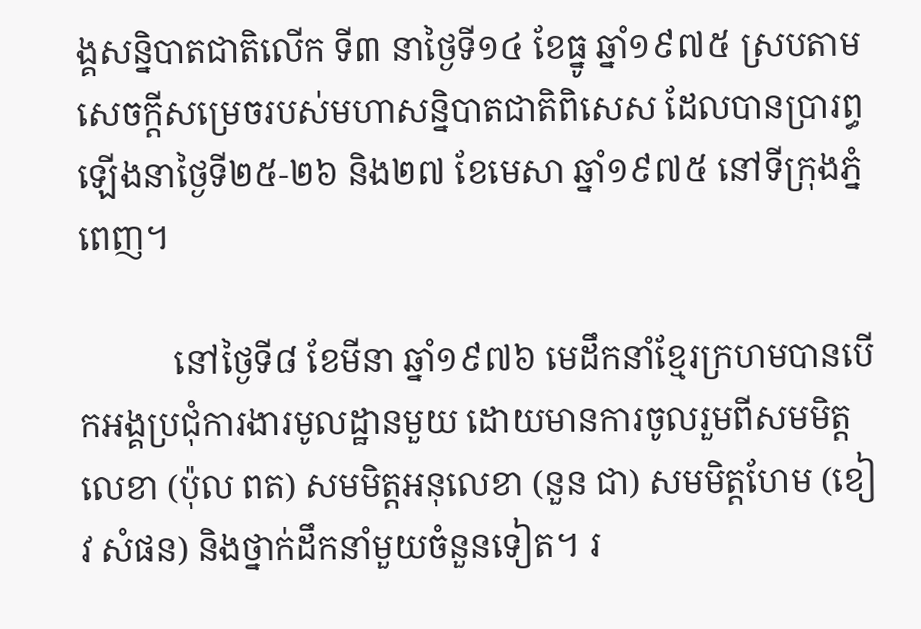ង្គសន្និបាតជាតិលើក ទី៣ នាថ្ងៃទី១៤ ខែធ្នូ ឆ្នាំ១៩៧៥ ស្របតាមសេចក្ដីសម្រេចរបស់មហាសន្និបាតជាតិពិសេស ដែលបានប្រារព្ធឡើងនាថ្ងៃទី២៥-២៦ និង២៧ ខែមេសា ឆ្នាំ១៩៧៥ នៅទីក្រុងភ្នំពេញ។

           នៅថ្ងៃទី៨ ខែមីនា ឆ្នាំ១៩៧៦ មេដឹកនាំខ្មែរក្រហមបានបើកអង្គប្រជុំការងារមូលដ្ឋានមួយ ដោយមានការចូលរួមពីសមមិត្តលេខា (ប៉ុល ពត) សមមិត្តអនុលេខា (នួន ជា) សមមិត្តហែម (ខៀវ សំផន) និងថ្នាក់ដឹកនាំមួយចំនួនទៀត។ រ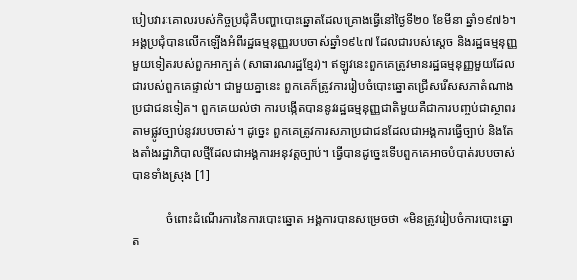បៀបវារៈគោលរបស់កិច្ចប្រជុំគឺបញ្ហាបោះឆ្នោតដែលគ្រោងធ្វើនៅថ្ងៃទី២០ ខែមីនា ឆ្នាំ១៩៧៦។ អង្គប្រជុំបានលើកឡើងអំពីរដ្ឋធម្មនុញ្ញរបបចាស់ឆ្នាំ១៩៤៧ ដែលជារបស់ស្តេច និងរដ្ឋធម្មនុញ្ញមួយទៀតរបស់ពួកអាក្បត់ (សាធារណរដ្ឋខ្មែរ)។ ឥឡូវនេះពួកគេត្រូវមានរដ្ឋធម្មនុញ្ញមួយដែលជារបស់ពួកគេផ្ទាល់។ ជាមួយគ្នានេះ ពួកគេក៏ត្រូវការរៀបចំបោះឆ្នោតជ្រើសរើសសភាតំណាងប្រជាជនទៀត។ ពួកគេយល់ថា ការបង្កើតបាននូវរដ្ឋធម្មនុញ្ញជាតិមួយគឺជាការបញ្ចប់ជាស្ថាពរតាមផ្លូវច្បាប់នូវរបបចាស់។ ដូច្នេះ ពួកគេត្រូវការសភាប្រជាជនដែលជាអង្គការធ្វើច្បាប់ និងតែងតាំងរដ្ឋាភិបាលថ្មីដែលជាអង្គការអនុវត្តច្បាប់។ ធ្វើបានដូច្នេះទើបពួកគេអាចបំបាត់របបចាស់បានទាំងស្រុង [1]

           ចំពោះដំណើរការនៃការបោះឆ្នោត អង្គការបានសម្រេចថា «មិនត្រូវរៀបចំការបោះឆ្នោត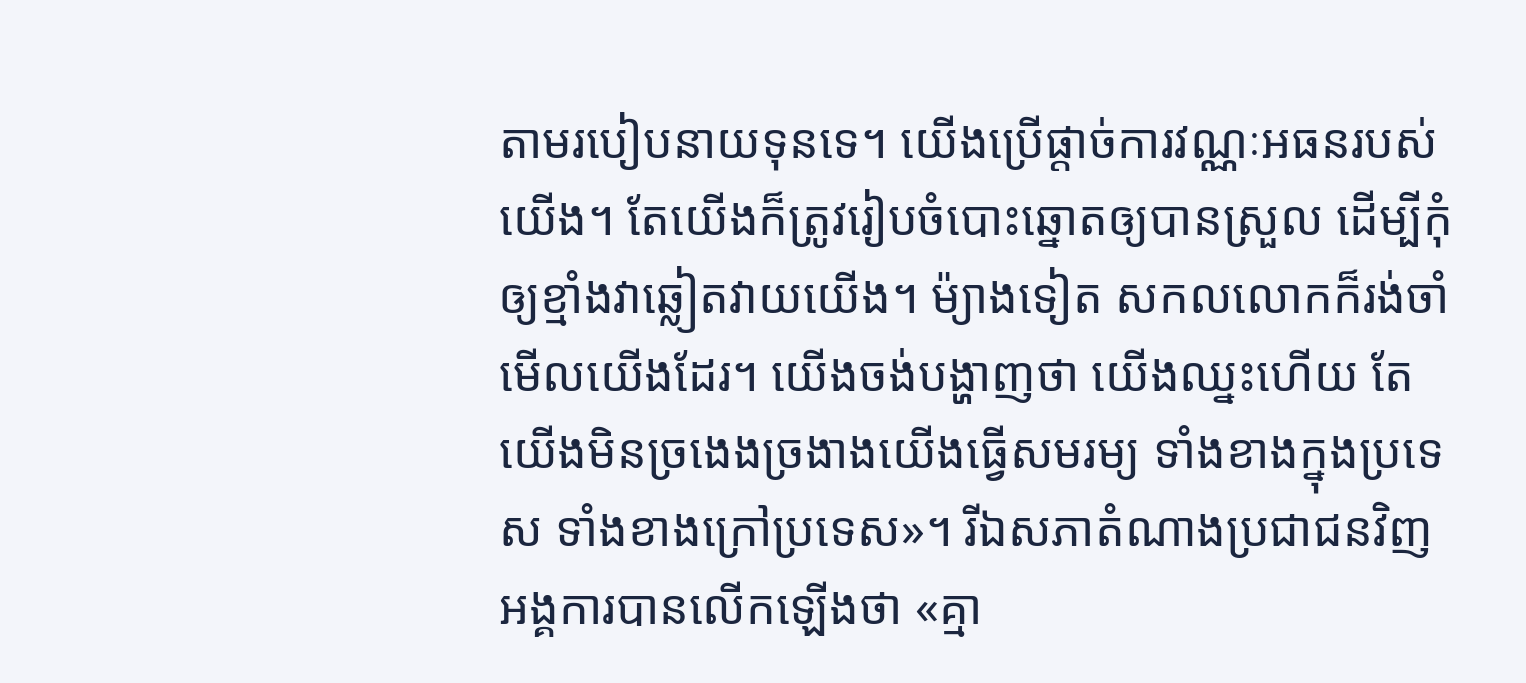តាមរបៀបនាយទុនទេ។ យើងប្រើផ្តាច់ការវណ្ណៈអធនរបស់យើង។ តែយើងក៏ត្រូវរៀបចំបោះឆ្នោតឲ្យបានស្រួល ដើម្បីកុំឲ្យខ្មាំងវាឆ្លៀតវាយយើង។ ម៉្យាងទៀត សកលលោកក៏រង់ចាំមើលយើងដែរ។ យើងចង់បង្ហាញថា យើងឈ្នះហើយ តែយើងមិនច្រងេងច្រងាងយើងធ្វើសមរម្យ ទាំងខាងក្នុងប្រទេស ទាំងខាងក្រៅប្រទេស»។ រីឯសភាតំណាងប្រជាជនវិញ អង្គការបានលើកឡើងថា «គ្មា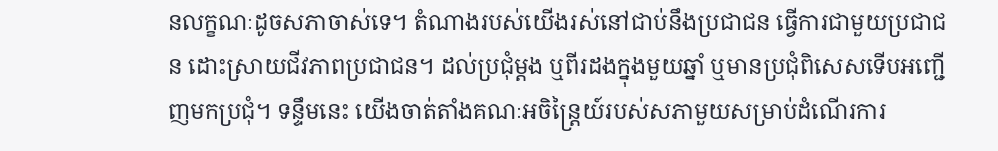នលក្ខណៈដូចសភាចាស់ទេ។ តំណាងរបស់យើងរស់នៅជាប់នឹងប្រជាជន ធ្វើការជាមួយប្រជាជន ដោះស្រាយជីវភាពប្រជាជន។ ដល់ប្រជុំម្តង ឬពីរដងក្នុងមួយឆ្នាំ ឬមានប្រជុំពិសេសទើបអញ្ជើញមកប្រជុំ។ ទន្ទឹមនេះ យើងចាត់តាំងគណៈអចិន្ត្រៃយ៍របស់សភាមួយសម្រាប់ដំណើរការ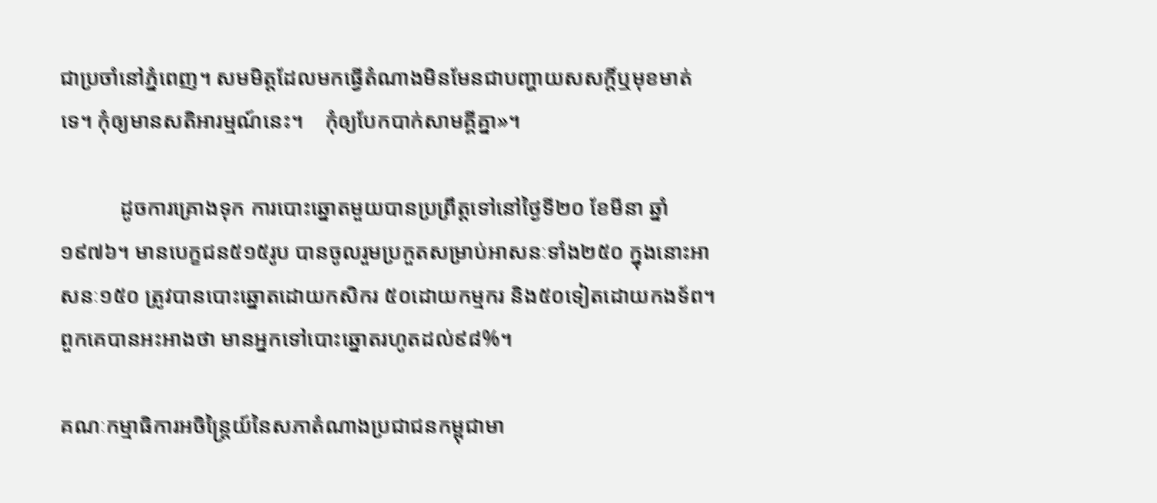ជាប្រចាំនៅភ្នំពេញ។ សមមិត្តដែលមកធ្វើតំណាងមិនមែនជាបញ្ហាយសសក្តិ៍ឬមុខមាត់ទេ។ កុំឲ្យមានសតិអារម្មណ៍នេះ។    កុំឲ្យបែកបាក់សាមគ្គីគ្នា»។

           ដូចការគ្រោងទុក ការបោះឆ្នោតមួយបានប្រព្រឹត្តទៅនៅថ្ងៃទី២០ ខែមីនា ឆ្នាំ១៩៧៦។ មានបេក្ខជន៥១៥រូប បានចូលរួមប្រកួតសម្រាប់អាសនៈទាំង២៥០ ក្នុងនោះអាសនៈ១៥០ ត្រូវបានបោះឆ្នោតដោយកសិករ ៥០ដោយកម្មករ និង៥០ទៀតដោយកងទ័ព។ ពួកគេបានអះអាងថា មានអ្នកទៅបោះឆ្នោតរហូតដល់៩៨%។

គណៈកម្មាធិការអចិន្រ្តៃយ៍នៃសភាតំណាងប្រជាជនកម្ពុជាមា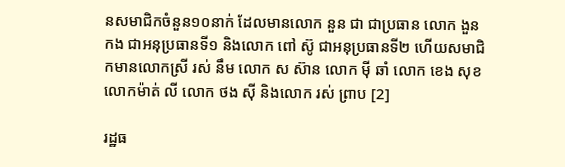នសមាជិកចំនួន១០នាក់ ដែលមានលោក នួន ជា ជាប្រធាន លោក ងួន កង ជាអនុប្រធានទី១ និងលោក ពៅ ស៊ូ ជាអនុប្រធានទី២ ហើយសមាជិកមានលោកស្រី រស់ នឹម លោក ស ស៊ាន លោក ម៉ី ឆាំ លោក ខេង សុខ លោកម៉ាត់ លី លោក ថង ស៊ី និងលោក រស់ ព្រាប [2]

រដ្ឋធ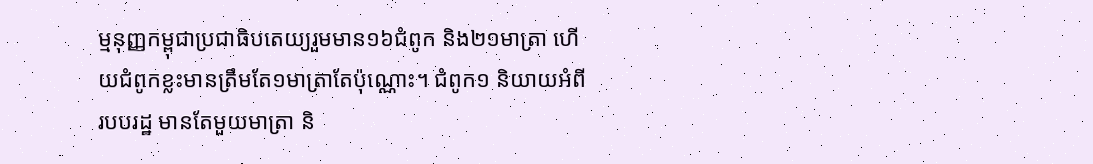ម្មនុញ្ញកម្ពុជាប្រជាធិបតេយ្យរួមមាន១៦ជំពូក និង២១មាត្រា ហើយជំពូកខ្លះមានត្រឹមតែ១មាត្រាតែប៉ុណ្ណោះ។ ជំពូក១ និយាយអំពីរបបរដ្ឋ មានតែមួយមាត្រា និ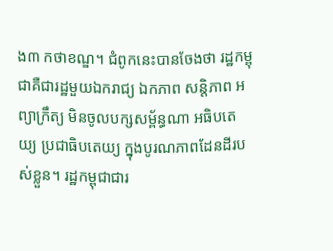ង៣ កថាខណ្ឌ។ ជំពូកនេះបានចែងថា រដ្ឋកម្ពុជាគឺជារដ្ឋមួយឯករាជ្យ ឯកភាព សន្តិភាព អព្យាក្រឹត្យ មិនចូលបក្សសម្ព័ន្ធណា អធិបតេយ្យ ប្រជាធិបតេយ្យ ក្នុងបូរណភាពដែនដីរបស់ខ្លួន។ រដ្ឋកម្ពុជាជារ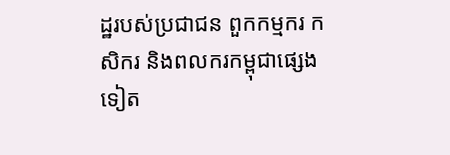ដ្ឋរបស់ប្រជាជន ពួកកម្មករ កសិករ និងពលករកម្ពុជាផ្សេងទៀត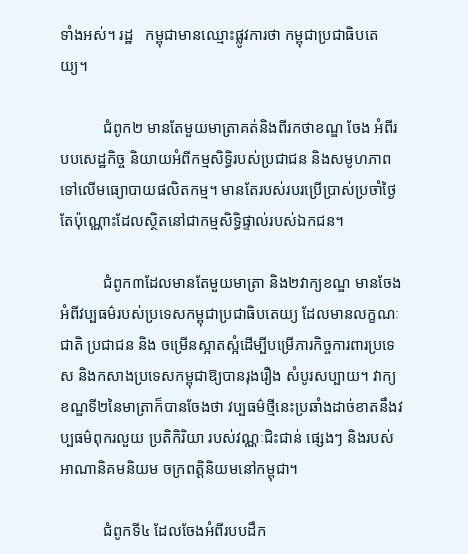ទាំងអស់។ រដ្ឋ   កម្ពុជាមានឈ្មោះផ្លូវការថា កម្ពុជាប្រជាធិបតេយ្យ។

           ជំពូក២ មានតែមួយមាត្រាគត់និងពីរកថាខណ្ឌ ចែង អំពីរបបសេដ្ឋកិច្ច និយាយអំពីកម្មសិទ្ធិរបស់ប្រជាជន និងសមូហភាពទៅលើមធ្យោបាយផលិតកម្ម។ មានតែរបស់របរប្រើប្រាស់ប្រចាំថ្ងៃតែប៉ុណ្ណោះដែលស្ថិតនៅជាកម្មសិទ្ធិផ្ទាល់របស់ឯកជន។

           ជំពូក៣ដែលមានតែមួយមាត្រា និង២វាក្យខណ្ឌ មានចែងអំពីវប្បធម៌របស់ប្រទេសកម្ពុជាប្រជាធិបតេយ្យ ដែលមានលក្ខណៈជាតិ ប្រជាជន និង ចម្រើនស្អាតស្អំដើម្បីបម្រើភារកិច្ចការពារប្រទេស និងកសាងប្រទេសកម្ពុជាឱ្យបានរុងរឿង សំបូរសប្បាយ។ វាក្យខណ្ឌទី២នៃមាត្រាក៏បានចែងថា វប្បធម៌ថ្មីនេះប្រឆាំងដាច់ខាតនឹងវប្បធម៌ពុករលួយ ប្រតិកិរិយា របស់វណ្ណៈជិះជាន់ ផ្សេងៗ និងរបស់អាណានិគមនិយម ចក្រពត្តិនិយមនៅកម្ពុជា។

           ជំពូកទី៤ ដែលចែងអំពីរបបដឹក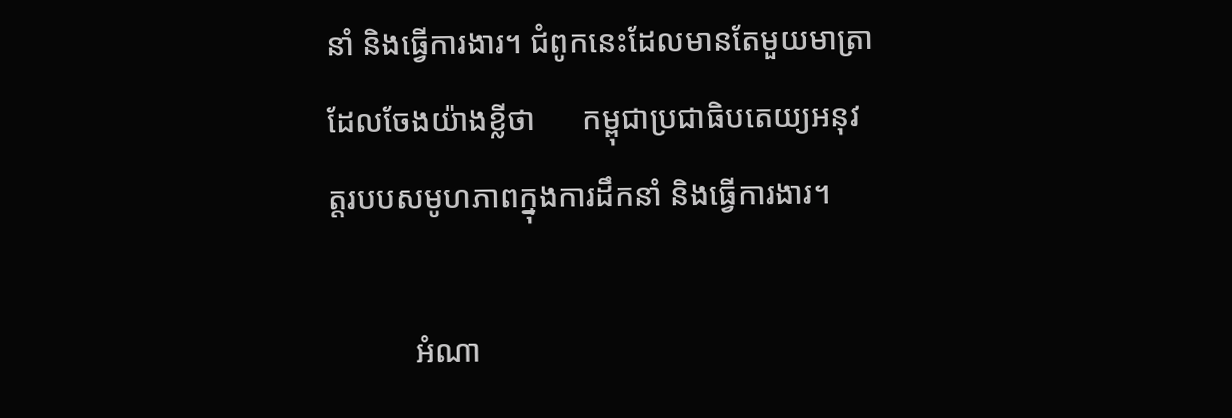នាំ និងធ្វើការងារ។ ជំពូកនេះដែលមានតែមួយមាត្រាដែលចែងយ៉ាងខ្លីថា      កម្ពុជាប្រជាធិបតេយ្យអនុវត្តរបបសមូហភាពក្នុងការដឹកនាំ និងធ្វើការងារ។

           អំណា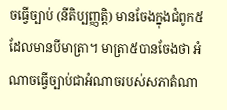ចធ្វើច្បាប់ (នីតិប្បញ្ញត្តិ) មានចែងក្នុងជំពូក៥ ដែលមានបីមាត្រា។ មាត្រា៥បានចែងថា អំណាចធ្វើច្បាប់ជាអំណាចរបស់សភាតំណា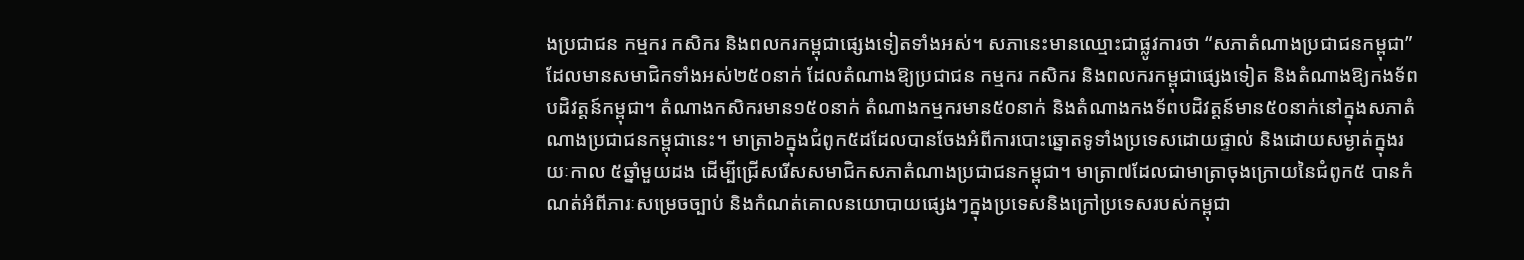ងប្រជាជន កម្មករ កសិករ និងពលករកម្ពុជាផ្សេងទៀតទាំងអស់។ សភានេះមានឈ្មោះជាផ្លូវការថា “សភាតំណាងប្រជាជនកម្ពុជា” ដែលមានសមាជិកទាំងអស់២៥០នាក់ ដែលតំណាងឱ្យប្រជាជន កម្មករ កសិករ និងពលករកម្ពុជាផ្សេងទៀត និងតំណាងឱ្យកងទ័ពបដិវត្តន៍កម្ពុជា។ តំណាងកសិករមាន១៥០នាក់ តំណាងកម្មករមាន៥០នាក់ និងតំណាងកងទ័ពបដិវត្តន៍មាន៥០នាក់នៅក្នុងសភាតំណាងប្រជាជនកម្ពុជានេះ។ មាត្រា៦ក្នុងជំពូក៥ដដែលបានចែងអំពីការបោះឆ្នោតទូទាំងប្រទេសដោយផ្ទាល់ និងដោយសម្ងាត់ក្នុងរយៈកាល ៥ឆ្នាំមួយដង ដើម្បីជ្រើសរើសសមាជិកសភាតំណាងប្រជាជនកម្ពុជា។ មាត្រា៧ដែលជាមាត្រាចុងក្រោយនៃជំពូក៥ បានកំណត់អំពីភារៈសម្រេចច្បាប់ និងកំណត់គោលនយោបាយផ្សេងៗក្នុងប្រទេសនិងក្រៅប្រទេសរបស់កម្ពុជា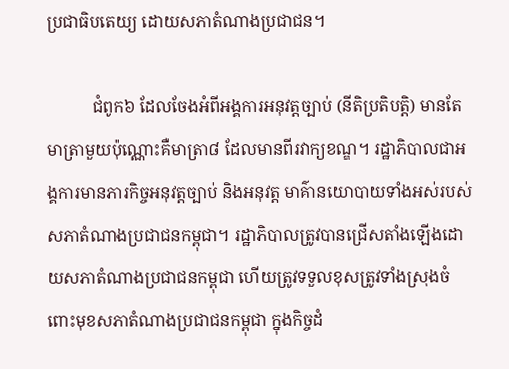ប្រជាធិបតេយ្យ ដោយសភាតំណាងប្រជាជន។

           ជំពូក៦ ដែលចែងអំពីអង្គការអនុវត្តច្បាប់ (នីតិប្រតិបត្តិ) មានតែមាត្រាមួយប៉ុណ្ណោះគឺមាត្រា៨ ដែលមានពីរវាក្យខណ្ឌ។ រដ្ឋាភិបាលជាអង្គការមានភារកិច្ចអនុវត្តច្បាប់ និងអនុវត្ត មាគ៌ានយោបាយទាំងអស់របស់សភាតំណាងប្រជាជនកម្ពុជា។ រដ្ឋាភិបាលត្រូវបានជ្រើសតាំងឡើងដោយសភាតំណាងប្រជាជនកម្ពុជា ហើយត្រូវទទួលខុសត្រូវទាំងស្រុងចំពោះមុខសភាតំណាងប្រជាជនកម្ពុជា ក្នុងកិច្ចដំ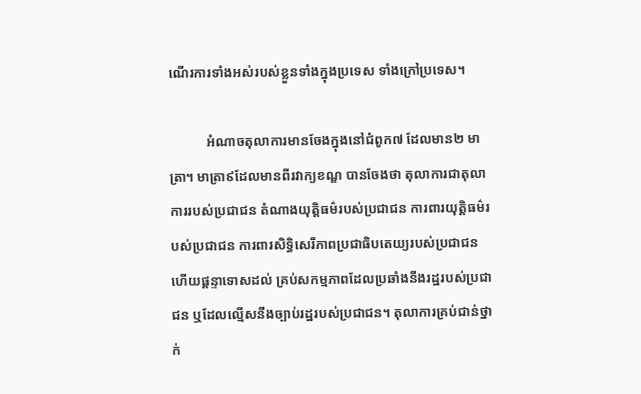ណើរការទាំងអស់របស់ខ្លួនទាំងក្នុងប្រទេស ទាំងក្រៅប្រទេស។

           អំណាចតុលាការមានចែងក្នុងនៅជំពូក៧ ដែលមាន២ មាត្រា។ មាត្រា៩ដែលមានពីរវាក្យខណ្ឌ បានចែងថា តុលាការជាតុលាការរបស់ប្រជាជន តំណាងយុត្តិធម៌របស់ប្រជាជន ការពារយុត្តិធម៌របស់ប្រជាជន ការពារសិទ្ធិសេរីភាពប្រជាធិបតេយ្យរបស់ប្រជាជន ហើយផ្ដន្ទាទោសដល់ គ្រប់សកម្មភាពដែលប្រឆាំងនឹងរដ្ឋរបស់ប្រជាជន ឬដែលល្មើសនឹងច្បាប់រដ្ឋរបស់ប្រជាជន។ តុលាការគ្រប់ជាន់ថ្នាក់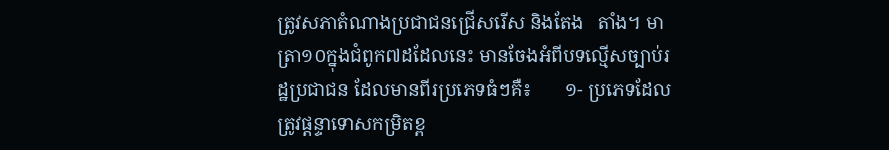ត្រូវសភាតំណាងប្រជាជនជ្រើសរើស និងតែង   តាំង។ មាត្រា១០ក្នុងជំពូក៧ដដែលនេះ មានចែងអំពីបទល្មើសច្បាប់រដ្ឋប្រជាជន ដែលមានពីរប្រភេទធំៗគឺ៖       ១- ប្រភេទដែលត្រូវផ្ដន្ទាទោសកម្រិតខ្ព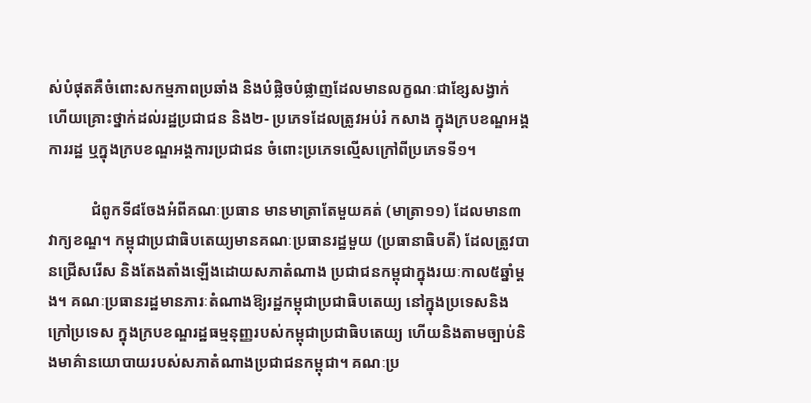ស់បំផុតគឺចំពោះសកម្មភាពប្រឆាំង និងបំផ្លិចបំផ្លាញដែលមានលក្ខណៈជាខ្សែសង្វាក់ ហើយគ្រោះថ្នាក់ដល់រដ្ឋប្រជាជន និង២- ប្រភេទដែលត្រូវអប់រំ កសាង ក្នុងក្របខណ្ឌអង្គការរដ្ឋ ឬក្នុងក្របខណ្ឌអង្គការប្រជាជន ចំពោះប្រភេទល្មើសក្រៅពីប្រភេទទី១។

           ជំពូកទី៨ចែងអំពីគណៈប្រធាន មានមាត្រាតែមួយគត់ (មាត្រា១១) ដែលមាន៣វាក្យខណ្ឌ។ កម្ពុជាប្រជាធិបតេយ្យមានគណៈប្រធានរដ្ឋមួយ (ប្រធានាធិបតី) ដែលត្រូវបានជ្រើសរើស និងតែងតាំងឡើងដោយសភាតំណាង ប្រជាជនកម្ពុជាក្នុងរយៈកាល៥ឆ្នាំម្ដង។ គណៈប្រធានរដ្ឋមានភារៈតំណាងឱ្យរដ្ឋកម្ពុជាប្រជាធិបតេយ្យ នៅក្នុងប្រទេសនិង ក្រៅប្រទេស ក្នុងក្របខណ្ឌរដ្ឋធម្មនុញ្ញរបស់កម្ពុជាប្រជាធិបតេយ្យ ហើយនិងតាមច្បាប់និងមាគ៌ានយោបាយរបស់សភាតំណាងប្រជាជនកម្ពុជា។ គណៈប្រ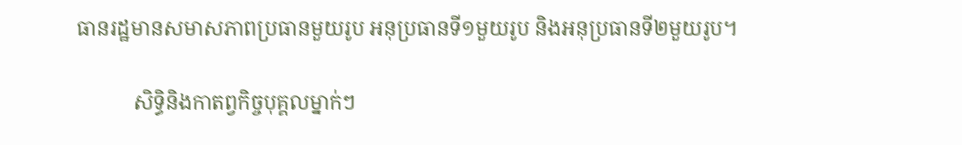ធានរដ្ឋមានសមាសភាពប្រធានមួយរូប អនុប្រធានទី១មួយរូប និងអនុប្រធានទី២មួយរូប។

           សិទ្ធិនិងកាតព្វកិច្ចបុគ្គលម្នាក់ៗ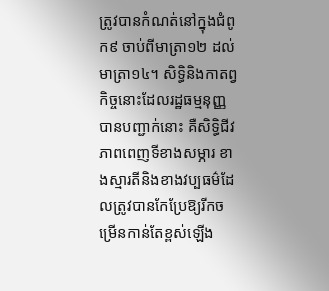ត្រូវបានកំណត់នៅក្នុងជំពូក៩ ចាប់ពីមាត្រា១២ ដល់មាត្រា១៤។ សិទ្ធិនិងកាតព្វកិច្ចនោះដែលរដ្ឋធម្មនុញ្ញបានបញ្ជាក់នោះ គឺសិទ្ធិជីវភាពពេញទីខាងសម្ភារ ខាងស្មារតីនិងខាងវប្បធម៌ដែលត្រូវបានកែប្រែឱ្យរីកចម្រើនកាន់តែខ្ពស់ឡើង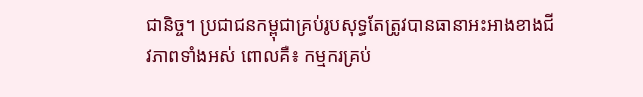ជានិច្ច។ ប្រជាជនកម្ពុជាគ្រប់រូបសុទ្ធតែត្រូវបានធានាអះអាងខាងជីវភាពទាំងអស់ ពោលគឺ៖ កម្មករគ្រប់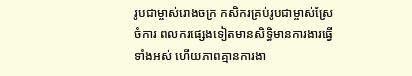រូបជាម្ចាស់រោងចក្រ កសិករគ្រប់រូបជាម្ចាស់ស្រែចំការ ពលករផ្សេងទៀតមានសិទ្ធិមានការងារធ្វើទាំងអស់ ហើយភាពគ្មានការងា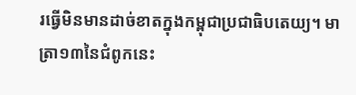រធ្វើមិនមានដាច់ខាតក្នុងកម្ពុជាប្រជាធិបតេយ្យ។ មាត្រា១៣នៃជំពូកនេះ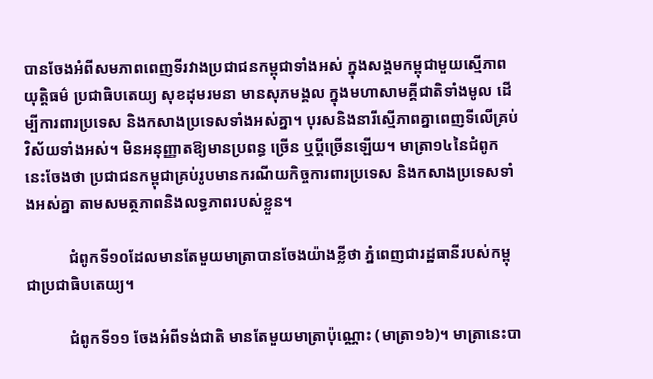បានចែងអំពីសមភាពពេញទីរវាងប្រជាជនកម្ពុជាទាំងអស់ ក្នុងសង្គមកម្ពុជាមួយស្មើភាព យុត្តិធម៌ ប្រជាធិបតេយ្យ សុខដុមរមនា មានសុភមង្គល ក្នុងមហាសាមគ្គីជាតិទាំងមូល ដើម្បីការពារប្រទេស និងកសាងប្រទេសទាំងអស់គ្នា។ បុរសនិងនារីស្មើភាពគ្នាពេញទីលើគ្រប់វិស័យទាំងអស់។ មិនអនុញ្ញាតឱ្យមានប្រពន្ធ ច្រើន ឬប្ដីច្រើនឡើយ។ មាត្រា១៤នៃជំពូកនេះចែងថា ប្រជាជនកម្ពុជាគ្រប់រូបមានករណីយកិច្ចការពារប្រទេស និងកសាងប្រទេសទាំងអស់គ្នា តាមសមត្ថភាពនិងលទ្ធភាពរបស់ខ្លួន។

           ជំពូកទី១០ដែលមានតែមួយមាត្រាបានចែងយ៉ាងខ្លីថា ភ្នំពេញជារដ្ឋធានីរបស់កម្ពុជាប្រជាធិបតេយ្យ។

           ជំពូកទី១១ ចែងអំពីទង់ជាតិ មានតែមួយមាត្រាប៉ុណ្ណោះ (មាត្រា១៦)។ មាត្រានេះបា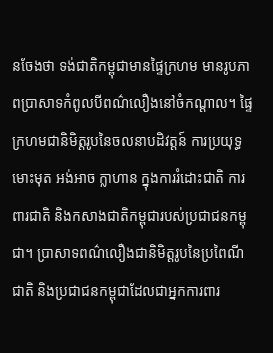នចែងថា ទង់ជាតិកម្ពុជាមានផ្ទៃក្រហម មានរូបភាពប្រាសាទកំពូលបីពណ៌លឿងនៅចំកណ្ដាល។ ផ្ទៃក្រហមជានិមិត្តរូបនៃចលនាបដិវត្តន៍ ការប្រយុទ្ធមោះមុត អង់អាច ក្លាហាន ក្នុងការរំដោះជាតិ ការពារជាតិ និងកសាងជាតិកម្ពុជារបស់ប្រជាជនកម្ពុជា។ ប្រាសាទពណ៌លឿងជានិមិត្តរូបនៃប្រពៃណីជាតិ និងប្រជាជនកម្ពុជាដែលជាអ្នកការពារ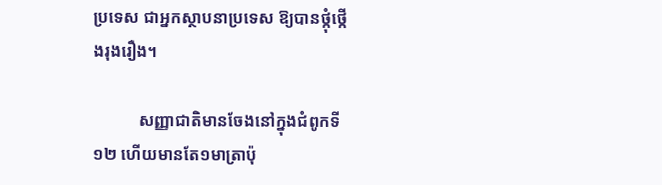ប្រទេស ជាអ្នកស្ថាបនាប្រទេស ឱ្យបានថ្កុំថ្កើងរុងរឿង។

           សញ្ញាជាតិមានចែងនៅក្នុងជំពូកទី១២ ហើយមានតែ១មាត្រាប៉ុ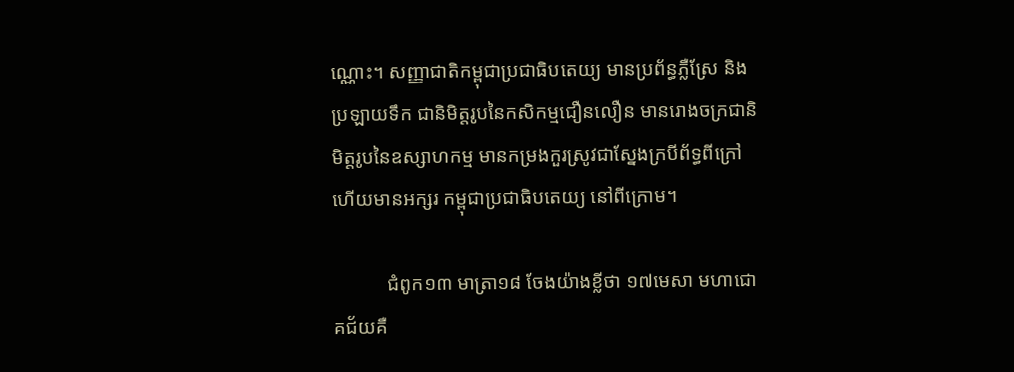ណ្ណោះ។ សញ្ញាជាតិកម្ពុជាប្រជាធិបតេយ្យ មានប្រព័ន្ធភ្លឺស្រែ និងប្រឡាយទឹក ជានិមិត្តរូបនៃកសិកម្មជឿនលឿន មានរោងចក្រជានិមិត្តរូបនៃឧស្សាហកម្ម មានកម្រងកួរស្រូវជាស្នែងក្របីព័ទ្ធពីក្រៅ ហើយមានអក្សរ កម្ពុជាប្រជាធិបតេយ្យ នៅពីក្រោម។

           ជំពូក១៣ មាត្រា១៨ ចែងយ៉ាងខ្លីថា ១៧មេសា មហាជោគជ័យគឺ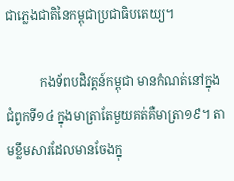ជាភ្លេងជាតិនៃកម្ពុជាប្រជាធិបតេយ្យ។

           កងទ័ពបដិវត្តន៍កម្ពុជា មានកំណត់នៅក្នុងជំពូកទី១៤ ក្នុងមាត្រាតែមួយគត់គឺមាត្រា១៩។ តាមខ្លឹមសារដែលមានចែងក្នុ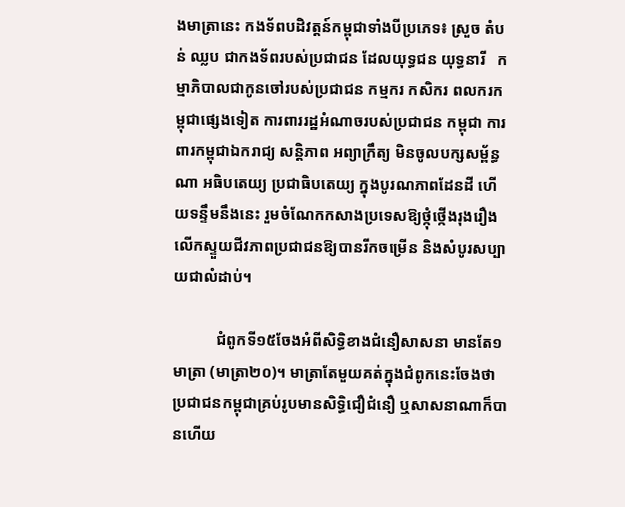ងមាត្រានេះ កងទ័ពបដិវត្តន៍កម្ពុជាទាំងបីប្រភេទ៖ ស្រួច តំបន់ ឈ្លប ជាកងទ័ពរបស់ប្រជាជន ដែលយុទ្ធជន យុទ្ធនារី   កម្មាភិបាលជាកូនចៅរបស់ប្រជាជន កម្មករ កសិករ ពលករកម្ពុជាផ្សេងទៀត ការពាររដ្ឋអំណាចរបស់ប្រជាជន កម្ពុជា ការពារកម្ពុជាឯករាជ្យ សន្តិភាព អព្យាក្រឹត្យ មិនចូលបក្សសម្ព័ន្ធណា អធិបតេយ្យ ប្រជាធិបតេយ្យ ក្នុងបូរណភាពដែនដី ហើយទន្ទឹមនឹងនេះ រួមចំណែកកសាងប្រទេសឱ្យថ្កុំថ្កើងរុងរឿង លើកស្ទួយជីវភាពប្រជាជនឱ្យបានរីកចម្រើន និងសំបូរសប្បាយជាលំដាប់។

           ជំពូកទី១៥ចែងអំពីសិទ្ធិខាងជំនឿសាសនា មានតែ១មាត្រា (មាត្រា២០)។ មាត្រាតែមួយគត់ក្នុងជំពូកនេះចែងថា ប្រជាជនកម្ពុជាគ្រប់រូបមានសិទ្ធិជឿជំនឿ ឬសាសនាណាក៏បានហើយ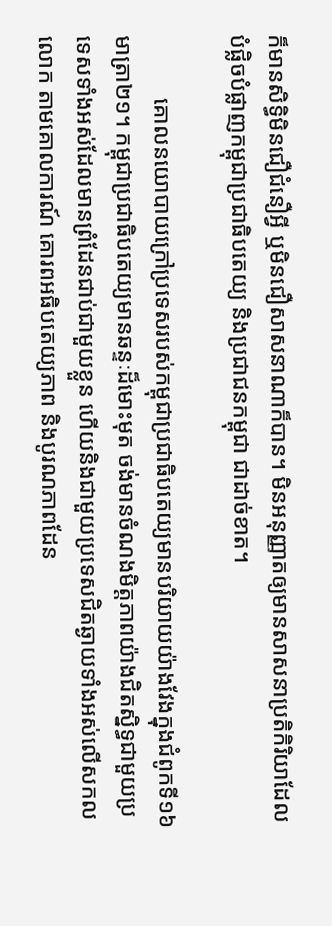ក៏មានសិទ្ធិមិនជឿជំនឿអ្វី ឬមិនជឿសាសនាណាក៏បាន។ មិនអនុញ្ញាតឲ្យមានសាសនាប្រតិកិរិយាដែលបំផ្លិចបំផ្លាញកម្ពុជាប្រជាធិបតេយ្យ និងប្រជាជនកម្ពុជា ជាដាច់ខាត។

           គោលនយោបាយក្រៅប្រទេសរបស់កម្ពុជាប្រជាធិបតេយ្យមានបរិយាយយ៉ាងវែងក្នុងជំពូកទី១៦  មាត្រា២១។ កម្ពុជាប្រជាធិបតេយ្យមានឆន្ទៈដ៏មោះមុត ចង់មានចំណងមិត្តភាពយ៉ាងជិតស្និទ្ធជាមួយប្រទេសទាំងអស់ដែលមានព្រំដែនជាប់ជាមួយខ្លួន ហើយនិងជាមួយប្រទេសជិតឆ្ងាយទាំងអស់លើសកលលោក តាមគោលការណ៍ គោរពអធិបតេយ្យភាព និងបូរណភាពដែន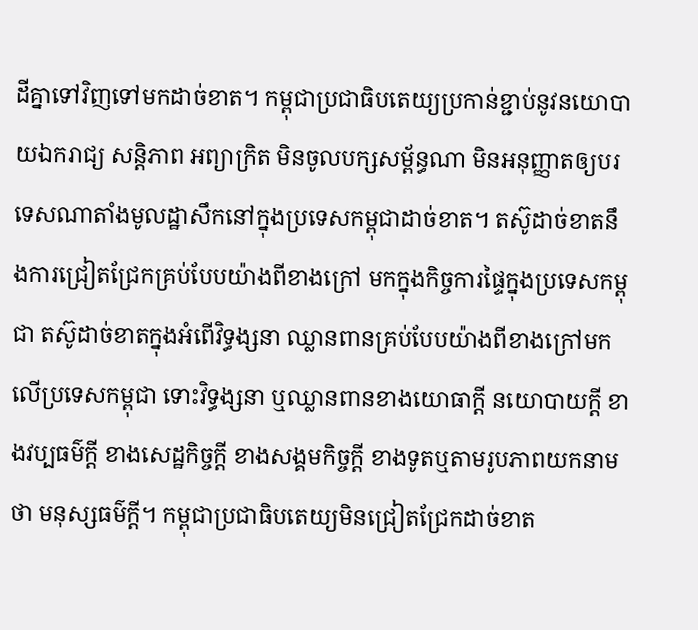ដីគ្នាទៅវិញទៅមកដាច់ខាត។ កម្ពុជាប្រជាធិបតេយ្យប្រកាន់ខ្ជាប់នូវនយោបាយឯករាជ្យ សន្តិភាព អព្យាក្រិត មិនចូលបក្សសម្ព័ន្ធណា មិនអនុញ្ញាតឲ្យបរទេសណាតាំងមូលដ្ឋាសឹកនៅក្នុងប្រទេសកម្ពុជាដាច់ខាត។ តស៊ូដាច់ខាតនឹងការជ្រៀតជ្រែកគ្រប់បែបយ៉ាងពីខាងក្រៅ មកក្នុងកិច្ចការផ្ទៃក្នុងប្រទេសកម្ពុជា តស៊ូដាច់ខាតក្នុងអំពើវិទ្ធង្សនា ឈ្លានពានគ្រប់បែបយ៉ាងពីខាងក្រៅមកលើប្រទេសកម្ពុជា ទោះវិទ្ធង្សនា ឬឈ្លានពានខាងយោធាក្តី នយោបាយក្តី ខាងវប្បធម៌ក្តី ខាងសេដ្ឋកិច្ចក្តី ខាងសង្គមកិច្ចក្តី ខាងទូតឬតាមរូបភាពយកនាមថា មនុស្សធម៌ក្តី។ កម្ពុជាប្រជាធិបតេយ្យមិនជ្រៀតជ្រែកដាច់ខាត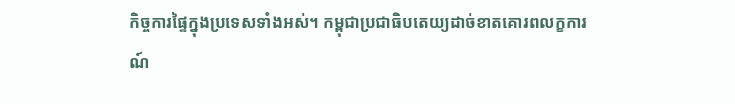កិច្ចការផ្ទៃក្នុងប្រទេសទាំងអស់។ កម្ពុជាប្រជាធិបតេយ្យដាច់ខាតគោរពលក្ខការណ៍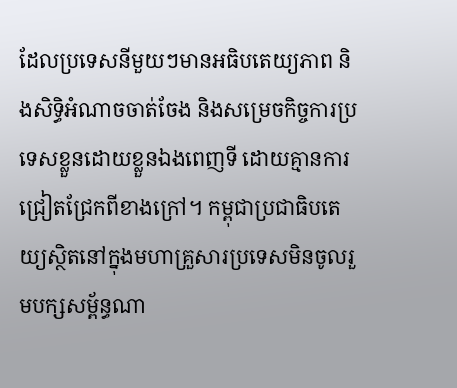ដែលប្រទេសនីមួយៗមានអធិបតេយ្យភាព និងសិទ្ធិអំណាចចាត់ចែង និងសម្រេចកិច្ចការប្រទេសខ្លួនដោយខ្លួនឯងពេញទី ដោយគ្មានការជ្រៀតជ្រែកពីខាងក្រៅ។ កម្ពុជាប្រជាធិបតេយ្យស្ថិតនៅក្នុងមហាគ្រួសារប្រទេសមិនចូលរួមបក្សសម្ព័ន្ធណា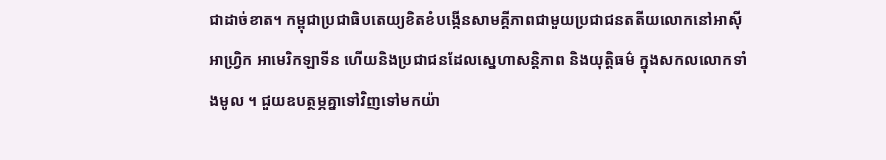ជាដាច់ខាត។ កម្ពុជាប្រជាធិបតេយ្យខិតខំបង្កើនសាមគ្គីភាពជាមួយប្រជាជនតតីយលោកនៅអាស៊ី អាហ្រ្វិក អាមេរិកឡាទីន ហើយនិងប្រជាជនដែលស្នេហាសន្តិភាព និងយុត្តិធម៌ ក្នុងសកលលោកទាំងមូល ។ ជួយឧបត្ថម្ភគ្នាទៅវិញទៅមកយ៉ា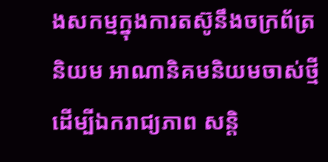ងសកម្មក្នុងការតស៊ូនឹងចក្រព័ត្រនិយម អាណានិគមនិយមចាស់ថ្មី ដើម្បីឯករាជ្យភាព សន្តិ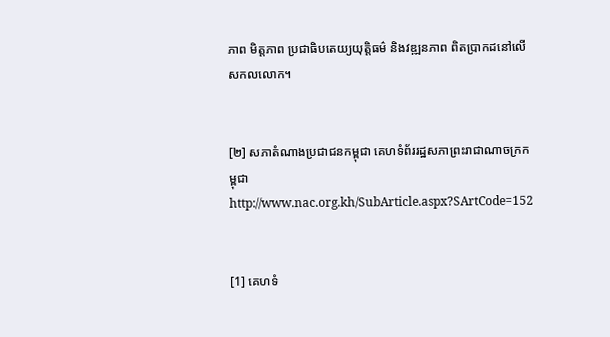ភាព មិត្តភាព ប្រជាធិបតេយ្យយុត្តិធម៌ និងវឌ្ឍនភាព ពិតប្រាកដនៅលើសកលលោក។


[២] សភាតំណាងប្រជាជនកម្ពុជា គេហទំព័ររដ្ឋសភាព្រះរាជាណាចក្រកម្ពុជាhttp://www.nac.org.kh/SubArticle.aspx?SArtCode=152


[1] គេហទំ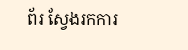ព័រ ស្វែងរកការ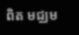ពិត មជ្ឈម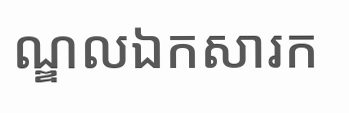ណ្ឌលឯកសារក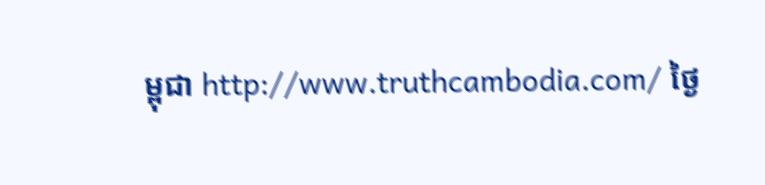ម្ពុជា http://www.truthcambodia.com/ ថ្ងៃ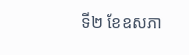ទី២ ខែឧសភា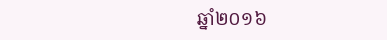ឆ្នាំ២០១៦